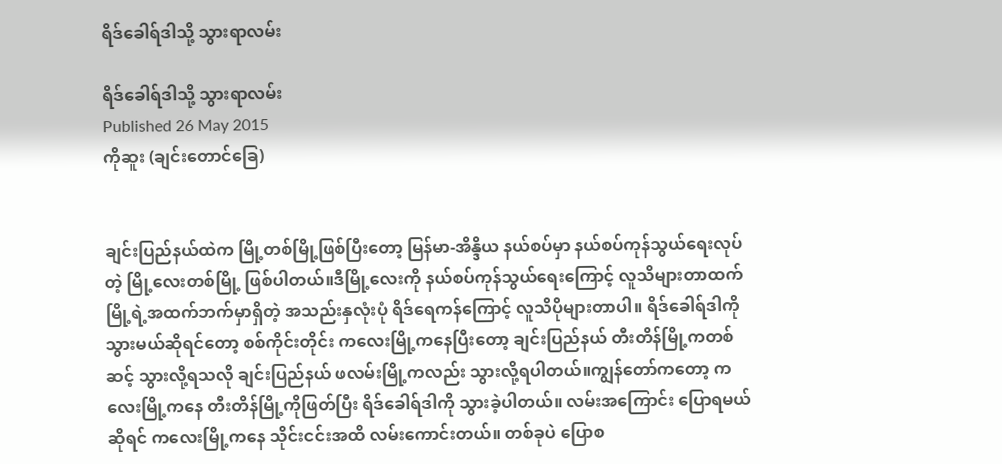ရိဒ်ခေါရ်ဒါသို့ သွားရာလမ်း

ရိဒ်ခေါရ်ဒါသို့ သွားရာလမ်း
Published 26 May 2015
ကိုဆူး (ချင်းတောင်ခြေ)


ချင်းပြည်နယ်ထဲက မြို့တစ်မြို့ဖြစ်ပြီးတော့ မြန်မာ-အိန္ဒိယ နယ်စပ်မှာ နယ်စပ်ကုန်သွယ်ရေးလုပ်တဲ့ မြို့လေးတစ်မြို့ ဖြစ်ပါတယ်။ဒီမြို့လေးကို နယ်စပ်ကုန်သွယ်ရေးကြောင့် လူသိများတာထက် မြို့ရဲ့အထက်ဘက်မှာရှိတဲ့ အသည်းနှလုံးပုံ ရိဒ်ရေကန်ကြောင့် လူသိပိုများတာပါ။ ရိဒ်ခေါရ်ဒါကို သွားမယ်ဆိုရင်တော့ စစ်ကိုင်းတိုင်း ကလေးမြို့ကနေပြီးတော့ ချင်းပြည်နယ် တီးတိန်မြို့ကတစ်ဆင့် သွားလို့ရသလို ချင်းပြည်နယ် ဖလမ်းမြို့ကလည်း သွားလို့ရပါတယ်။ကျွန်တော်ကတော့ ကလေးမြို့ကနေ တီးတိန်မြို့ကိုဖြတ်ပြီး ရိဒ်ခေါရ်ဒါကို သွားခဲ့ပါတယ်။ လမ်းအကြောင်း ပြောရမယ်ဆိုရင် ကလေးမြို့ကနေ သိုင်းငင်းအထိ လမ်းကောင်းတယ်။ တစ်ခုပဲ ပြောစ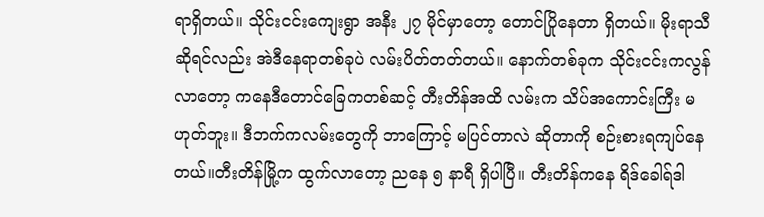ရာရှိတယ်။ သိုင်းငင်းကျေးရွာ အနီး ၂၇ မိုင်မှာတော့ တောင်ပြိုနေတာ ရှိတယ်။ မိုးရာသီဆိုရင်လည်း အဲဒီနေရာတစ်ခုပဲ လမ်းပိတ်တတ်တယ်။ နောက်တစ်ခုက သိုင်းငင်းကလွန်လာတော့ ကနေဒီတောင်ခြေကတစ်ဆင့် တီးတိန်အထိ လမ်းက သိပ်အကောင်းကြီး မဟုတ်ဘူး။ ဒီဘက်ကလမ်းတွေကို ဘာကြောင့် မပြင်တာလဲ ဆိုတာကို စဉ်းစားရကျပ်နေတယ်။တီးတိန်မြို့က ထွက်လာတော့ ညနေ ၅ နာရီ ရှိပါပြီ။ တီးတိန်ကနေ ရိဒ်ခေါရ်ဒါ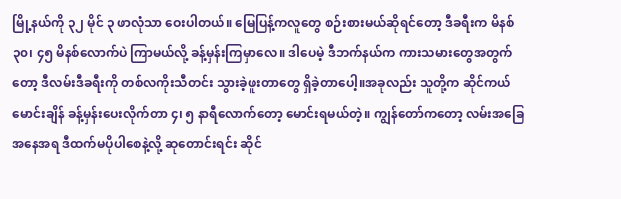မြို့နယ်ကို ၃၂ မိုင် ၃ ဖာလုံသာ ဝေးပါတယ်။ မြေပြန့်ကလူတွေ စဉ်းစားမယ်ဆိုရင်တော့ ဒီခရီးက မိနစ် ၃၀၊ ၄၅ မိနစ်လောက်ပဲ ကြာမယ်လို့ ခန့်မှန်းကြမှာလေ။ ဒါပေမဲ့ ဒီဘက်နယ်က ကားသမားတွေအတွက်တော့ ဒီလမ်းဒီခရီးကို တစ်လကိုးသီတင်း သွားခဲ့ဖူးတာတွေ ရှိခဲ့တာပေါ့။အခုလည်း သူတို့က ဆိုင်ကယ်မောင်းချိန် ခန့်မှန်းပေးလိုက်တာ ၄၊ ၅ နာရီလောက်တော့ မောင်းရမယ်တဲ့။ ကျွန်တော်ကတော့ လမ်းအခြေအနေအရ ဒီထက်မပိုပါစေနဲ့လို့ ဆုတောင်းရင်း ဆိုင်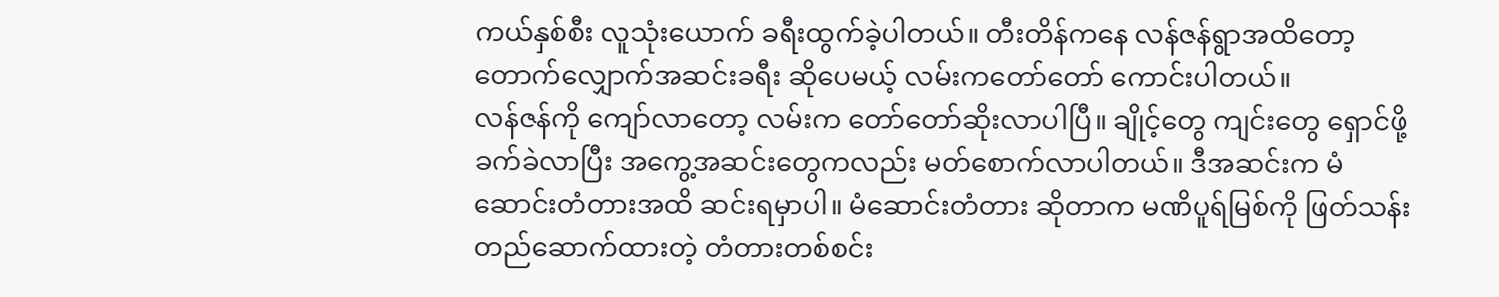ကယ်နှစ်စီး လူသုံးယောက် ခရီးထွက်ခဲ့ပါတယ်။ တီးတိန်ကနေ လန်ဇန်ရွာအထိတော့ တောက်လျှောက်အဆင်းခရီး ဆိုပေမယ့် လမ်းကတော်တော် ကောင်းပါတယ်။
လန်ဇန်ကို ကျော်လာတော့ လမ်းက တော်တော်ဆိုးလာပါပြီ။ ချိုင့်တွေ ကျင်းတွေ ရှောင်ဖို့ ခက်ခဲလာပြီး အကွေ့အဆင်းတွေကလည်း မတ်စောက်လာပါတယ်။ ဒီအဆင်းက မံဆောင်းတံတားအထိ ဆင်းရမှာပါ။ မံဆောင်းတံတား ဆိုတာက မဏိပူရ်မြစ်ကို ဖြတ်သန်းတည်ဆောက်ထားတဲ့ တံတားတစ်စင်း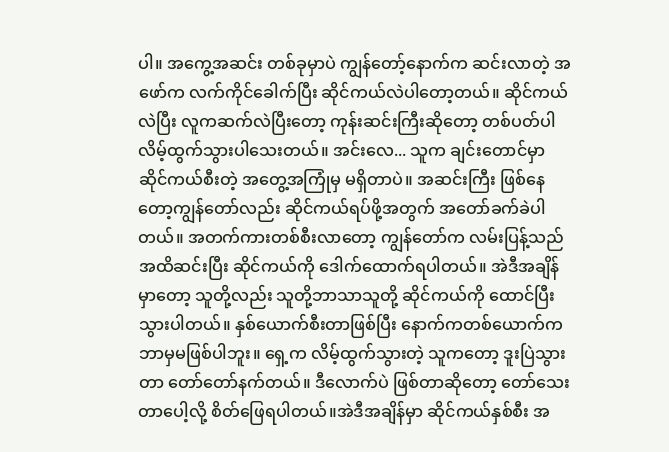ပါ။ အကွေ့အဆင်း တစ်ခုမှာပဲ ကျွန်တော့်နောက်က ဆင်းလာတဲ့ အဖော်က လက်ကိုင်ခေါက်ပြီး ဆိုင်ကယ်လဲပါတော့တယ်။ ဆိုင်ကယ်လဲပြီး လူကဆက်လဲပြီးတော့ ကုန်းဆင်းကြီးဆိုတော့ တစ်ပတ်ပါ လိမ့်ထွက်သွားပါသေးတယ်။ အင်းလေ... သူက ချင်းတောင်မှာ ဆိုင်ကယ်စီးတဲ့ အတွေ့အကြုံမှ မရှိတာပဲ။ အဆင်းကြီး ဖြစ်နေတော့ကျွန်တော်လည်း ဆိုင်ကယ်ရပ်ဖို့အတွက် အတော်ခက်ခဲပါတယ်။ အတက်ကားတစ်စီးလာတော့ ကျွန်တော်က လမ်းပြန့်သည်အထိဆင်းပြီး ဆိုင်ကယ်ကို ဒေါက်ထောက်ရပါတယ်။ အဲဒီအချိန်မှာတော့ သူတို့လည်း သူတို့ဘာသာသူတို့ ဆိုင်ကယ်ကို ထောင်ပြီးသွားပါတယ်။ နှစ်ယောက်စီးတာဖြစ်ပြီး နောက်ကတစ်ယောက်က ဘာမှမဖြစ်ပါဘူး။ ရှေ့က လိမ့်ထွက်သွားတဲ့ သူကတော့ ဒူးပြဲသွားတာ တော်တော်နက်တယ်။ ဒီလောက်ပဲ ဖြစ်တာဆိုတော့ တော်သေးတာပေါ့လို့ စိတ်ဖြေရပါတယ်။အဲဒီအချိန်မှာ ဆိုင်ကယ်နှစ်စီး အ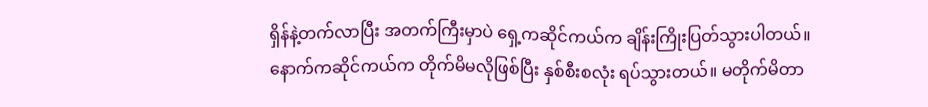ရှိန်နဲ့တက်လာပြီး အတက်ကြီးမှာပဲ ရှေ့ကဆိုင်ကယ်က ချိန်းကြိုးပြတ်သွားပါတယ်။ နောက်ကဆိုင်ကယ်က တိုက်မိမလိုဖြစ်ပြီး နှစ်စီးစလုံး ရပ်သွားတယ်။ မတိုက်မိတာ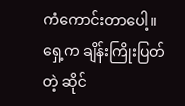ကံကောင်းတာပေါ့။ ရှေ့က ချိန်းကြိုးပြတ်တဲ့ ဆိုင်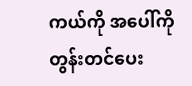ကယ်ကို အပေါ်ကို တွန်းတင်ပေး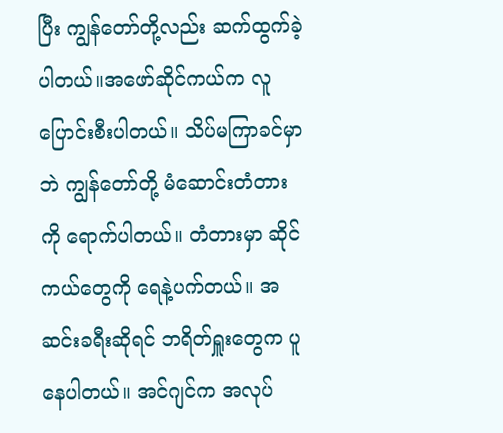ပြီး ကျွန်တော်တို့လည်း ဆက်ထွက်ခဲ့ပါတယ်။အဖော်ဆိုင်ကယ်က လူပြောင်းစီးပါတယ်။ သိပ်မကြာခင်မှာဘဲ ကျွန်တော်တို့ မံဆောင်းတံတားကို ရောက်ပါတယ်။ တံတားမှာ ဆိုင်ကယ်တွေကို ရေနဲ့ပက်တယ်။ အဆင်းခရီးဆိုရင် ဘရိတ်ရှူးတွေက ပူနေပါတယ်။ အင်ဂျင်က အလုပ်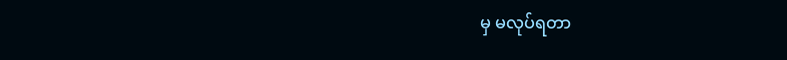မှ မလုပ်ရတာ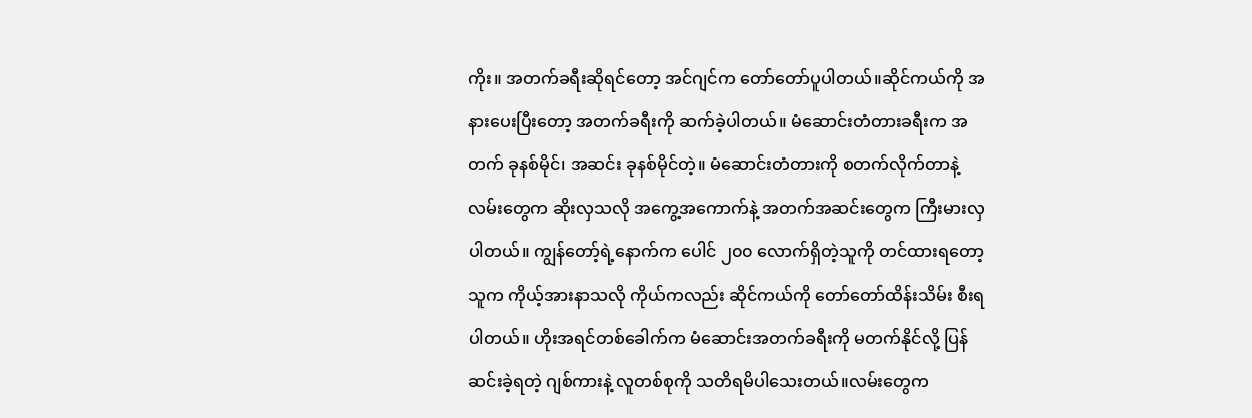ကိုး။ အတက်ခရီးဆိုရင်တော့ အင်ဂျင်က တော်တော်ပူပါတယ်။ဆိုင်ကယ်ကို အနားပေးပြီးတော့ အတက်ခရီးကို ဆက်ခဲ့ပါတယ်။ မံဆောင်းတံတားခရီးက အတက် ခုနစ်မိုင်၊ အဆင်း ခုနစ်မိုင်တဲ့။ မံဆောင်းတံတားကို စတက်လိုက်တာနဲ့ လမ်းတွေက ဆိုးလှသလို အကွေ့အကောက်နဲ့ အတက်အဆင်းတွေက ကြီးမားလှပါတယ်။ ကျွန်တော့်ရဲ့နောက်က ပေါင် ၂၀၀ လောက်ရှိတဲ့သူကို တင်ထားရတော့ သူက ကိုယ့်အားနာသလို ကိုယ်ကလည်း ဆိုင်ကယ်ကို တော်တော်ထိန်းသိမ်း စီးရပါတယ်။ ဟိုးအရင်တစ်ခေါက်က မံဆောင်းအတက်ခရီးကို မတက်နိုင်လို့ ပြန်ဆင်းခဲ့ရတဲ့ ဂျစ်ကားနဲ့ လူတစ်စုကို သတိရမိပါသေးတယ်။လမ်းတွေက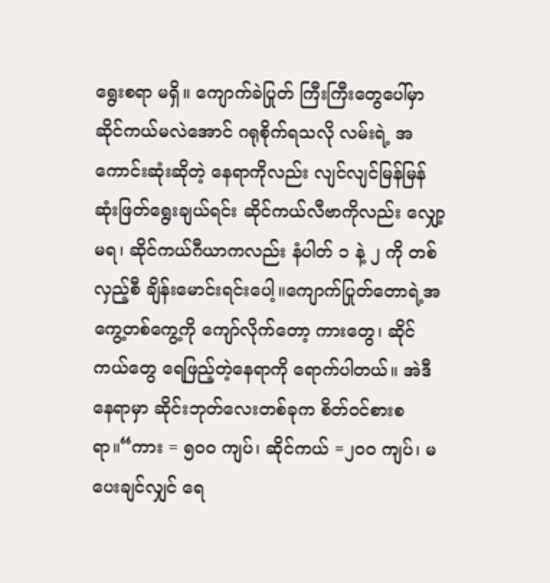ရွေးစရာ မရှိ။ ကျောက်ခဲပြုတ် ကြီးကြီးတွေပေါ်မှာ ဆိုင်ကယ်မလဲအောင် ဂရုစိုက်ရသလို လမ်းရဲ့ အကောင်းဆုံးဆိုတဲ့ နေရာကိုလည်း လျင်လျင်မြန်မြန် ဆုံးဖြတ်ရွေးချယ်ရင်း ဆိုင်ကယ်လီဗာကိုလည်း လျှော့မရ၊ ဆိုင်ကယ်ဂီယာကလည်း နံပါတ် ၁ နဲ့ ၂ ကို တစ်လှည့်စီ ချိန်းမောင်းရင်းပေါ့။ကျောက်ပြုတ်တောရဲ့အကွေ့တစ်ကွေ့ကို ကျော်လိုက်တော့ ကားတွေ၊ ဆိုင်ကယ်တွေ ရေဖြည့်တဲ့နေရာကို ရောက်ပါတယ်။ အဲဒီနေရာမှာ ဆိုင်းဘုတ်လေးတစ်ခုက စိတ်ဝင်စားစရာ။“ကား = ၅၀၀ ကျပ်၊ ဆိုင်ကယ် =၂၀၀ ကျပ်၊ မပေးချင်လျှင် ရေ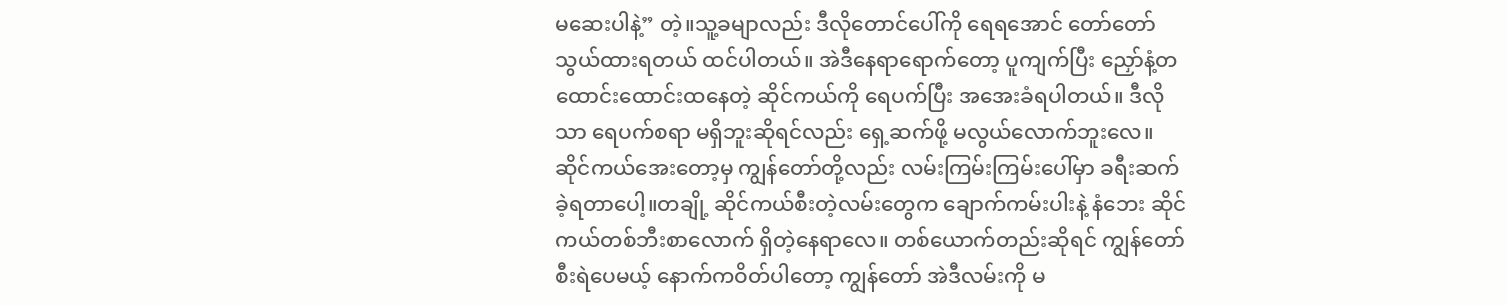မဆေးပါနဲ့” တဲ့။သူ့ခမျာလည်း ဒီလိုတောင်ပေါ်ကို ရေရအောင် တော်တော်သွယ်ထားရတယ် ထင်ပါတယ်။ အဲဒီနေရာရောက်တော့ ပူကျက်ပြီး ညှော်နံ့တထောင်းထောင်းထနေတဲ့ ဆိုင်ကယ်ကို ရေပက်ပြီး အအေးခံရပါတယ်။ ဒီလိုသာ ရေပက်စရာ မရှိဘူးဆိုရင်လည်း ရှေ့ဆက်ဖို့ မလွယ်လောက်ဘူးလေ။ ဆိုင်ကယ်အေးတော့မှ ကျွန်တော်တို့လည်း လမ်းကြမ်းကြမ်းပေါ်မှာ ခရီးဆက်ခဲ့ရတာပေါ့။တချို့ ဆိုင်ကယ်စီးတဲ့လမ်းတွေက ချောက်ကမ်းပါးနဲ့ နံဘေး ဆိုင်ကယ်တစ်ဘီးစာလောက် ရှိတဲ့နေရာလေ။ တစ်ယောက်တည်းဆိုရင် ကျွန်တော်စီးရဲပေမယ့် နောက်ကဝိတ်ပါတော့ ကျွန်တော် အဲဒီလမ်းကို မ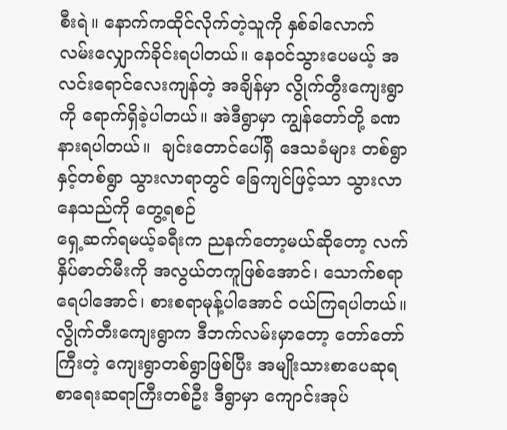စီးရဲ။ နောက်ကထိုင်လိုက်တဲ့သူကို နှစ်ခါလောက် လမ်းလျှောက်ခိုင်းရပါတယ်။ နေဝင်သွားပေမယ့် အလင်းရောင်လေးကျန်တဲ့ အချိန်မှာ လွိုက်တွီးကျေးရွာကို ရောက်ရှိခဲ့ပါတယ်။ အဲဒီရွာမှာ ကျွန်တော်တို့ ခဏနားရပါတယ်။  ချင်းတောင်ပေါ်ရှိ ဒေသခံများ တစ်ရွာနှင့်တစ်ရွာ သွားလာရာတွင် ခြေကျင်ဖြင့်သာ သွားလာနေသည်ကို တွေ့ရစဉ်
ရှေ့ဆက်ရမယ့်ခရီးက ညနက်တော့မယ်ဆိုတော့ လက်နှိပ်ဓာတ်မီးကို အလွယ်တကူဖြစ်အောင်၊ သောက်စရာရေပါအောင်၊ စားစရာမုန့်ပါအောင် ဝယ်ကြရပါတယ်။ လွိုက်တီးကျေးရွာက ဒီဘက်လမ်းမှာတော့ တော်တော်ကြီးတဲ့ ကျေးရွာတစ်ရွာဖြစ်ပြီး အမျိုးသားစာပေဆုရ စာရေးဆရာကြီးတစ်ဦး ဒီရွာမှာ ကျောင်းအုပ်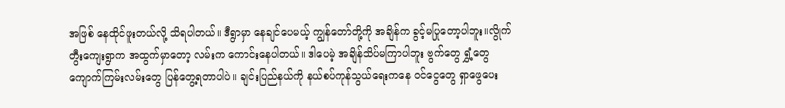အဖြစ် နေထိုင်ဖူးတယ်လို့ သိရပါတယ်။ ဒီရွာမှာ နေချင်ပေမယ့် ကျွန်တော်တို့ကို အချိန်က ခွင့်မပြုတော့ပါဘူး။လွိုက်တွီးကျေးရွာက အထွက်မှာတော့ လမ်းက ကောင်းနေပါတယ်။ ဒါပေမဲ့ အချိန်သိပ်မကြာပါဘူး ဗွက်တွေ ရွှံ့တွေ ကျောက်ကြမ်းလမ်းတွေ ပြန်တွေ့ရတာပါပဲ။ ချင်းပြည်နယ်ကို နယ်စပ်ကုန်သွယ်ရေးကနေ ဝင်ငွေတွေ ရှာဖွေပေး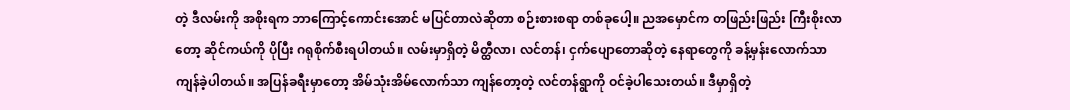တဲ့ ဒီလမ်းကို အစိုးရက ဘာကြောင့်ကောင်းအောင် မပြင်တာလဲဆိုတာ စဉ်းစားစရာ တစ်ခုပေါ့။ ညအမှောင်က တဖြည်းဖြည်း ကြီးစိုးလာတော့ ဆိုင်ကယ်ကို ပိုပြီး ဂရုစိုက်စီးရပါတယ်။ လမ်းမှာရှိတဲ့ မိတ္ထီလာ၊ လင်တန်၊ ငှက်ပျောတောဆိုတဲ့ နေရာတွေကို ခန့်မှန်းလောက်သာ ကျန်ခဲ့ပါတယ်။ အပြန်ခရီးမှာတော့ အိမ်သုံးအိမ်လောက်သာ ကျန်တော့တဲ့ လင်တန်ရွာကို ဝင်ခဲ့ပါသေးတယ်။ ဒီမှာရှိတဲ့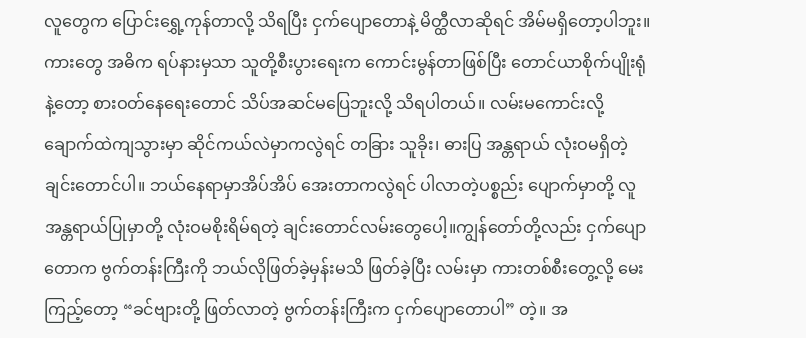လူတွေက ပြောင်းရွှေ့ကုန်တာလို့ သိရပြီး ငှက်ပျောတောနဲ့ မိတ္ထီလာဆိုရင် အိမ်မရှိတော့ပါဘူး။ ကားတွေ အဓိက ရပ်နားမှသာ သူတို့စီးပွားရေးက ကောင်းမွန်တာဖြစ်ပြီး တောင်ယာစိုက်ပျိုးရုံနဲ့တော့ စားဝတ်နေရေးတောင် သိပ်အဆင်မပြေဘူးလို့ သိရပါတယ်။ လမ်းမကောင်းလို့ ချောက်ထဲကျသွားမှာ ဆိုင်ကယ်လဲမှာကလွဲရင် တခြား သူခိုး၊ ဓားပြ အန္တရာယ် လုံးဝမရှိတဲ့ ချင်းတောင်ပါ။ ဘယ်နေရာမှာအိပ်အိပ် အေးတာကလွဲရင် ပါလာတဲ့ပစ္စည်း ပျောက်မှာတို့ လူအန္တရာယ်ပြုမှာတို့ လုံးဝမစိုးရိမ်ရတဲ့ ချင်းတောင်လမ်းတွေပေါ့။ကျွန်တော်တို့လည်း ငှက်ပျောတောက ဗွက်တန်းကြီးကို ဘယ်လိုဖြတ်ခဲ့မှန်းမသိ ဖြတ်ခဲ့ပြီး လမ်းမှာ ကားတစ်စီးတွေ့လို့ မေးကြည့်တော့ “ခင်ဗျားတို့ ဖြတ်လာတဲ့ ဗွက်တန်းကြီးက ငှက်ပျောတောပါ” တဲ့။ အ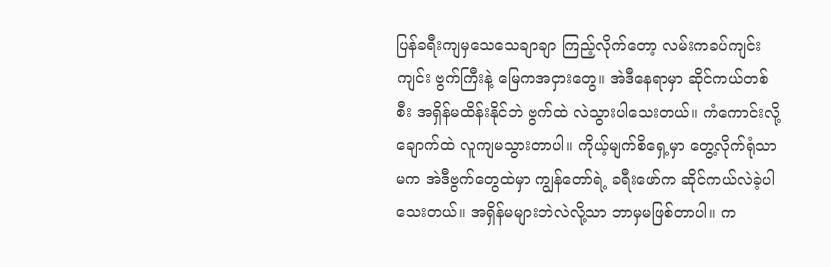ပြန်ခရီးကျမှသေသေချာချာ ကြည့်လိုက်တော့ လမ်းကခပ်ကျင်းကျင်း ဗွက်ကြီးနဲ့ မြေကအငှားတွေ။ အဲဒီနေရာမှာ ဆိုင်ကယ်တစ်စီး အရှိန်မထိန်းနိုင်ဘဲ ဗွက်ထဲ လဲသွားပါသေးတယ်။ ကံကောင်းလို့ ချောက်ထဲ လူကျမသွားတာပါ။ ကိုယ့်မျက်စိရှေ့မှာ တွေ့လိုက်ရုံသာမက အဲဒီဗွက်တွေထဲမှာ ကျွန်တော်ရဲ့ ခရီးဖော်က ဆိုင်ကယ်လဲခဲ့ပါသေးတယ်။ အရှိန်မများဘဲလဲလို့သာ ဘာမှမဖြစ်တာပါ။ က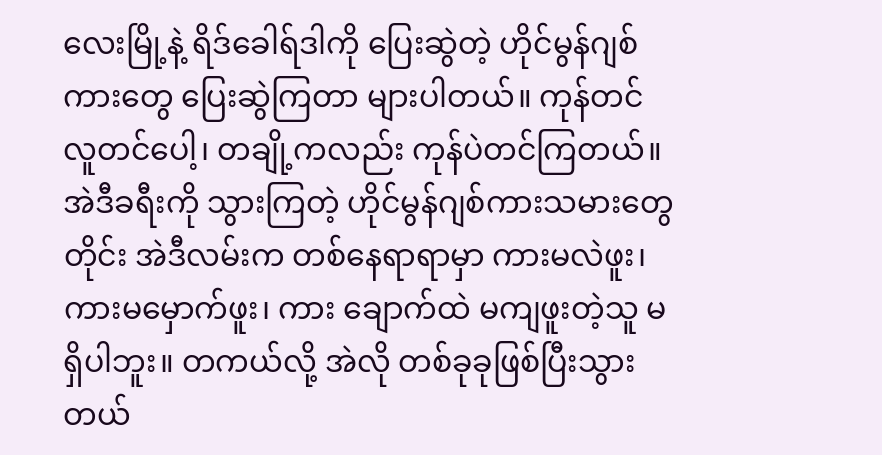လေးမြို့နဲ့ ရိဒ်ခေါရ်ဒါကို ပြေးဆွဲတဲ့ ဟိုင်မွန်ဂျစ်ကားတွေ ပြေးဆွဲကြတာ များပါတယ်။ ကုန်တင် လူတင်ပေါ့၊ တချို့ကလည်း ကုန်ပဲတင်ကြတယ်။အဲဒီခရီးကို သွားကြတဲ့ ဟိုင်မွန်ဂျစ်ကားသမားတွေတိုင်း အဲဒီလမ်းက တစ်နေရာရာမှာ ကားမလဲဖူး၊ ကားမမှောက်ဖူး၊ ကား ချောက်ထဲ မကျဖူးတဲ့သူ မရှိပါဘူး။ တကယ်လို့ အဲလို တစ်ခုခုဖြစ်ပြီးသွားတယ်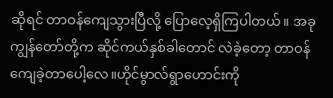ဆိုရင် တာဝန်ကျေသွားပြီလို့ ပြောလေ့ရှိကြပါတယ်။ အခု ကျွန်တော်တို့က ဆိုင်ကယ်နှစ်ခါတောင် လဲခဲ့တော့ တာဝန်ကျေခဲ့တာပေါ့လေ။ဟိုင်မွာလ်ရွာဟောင်းကို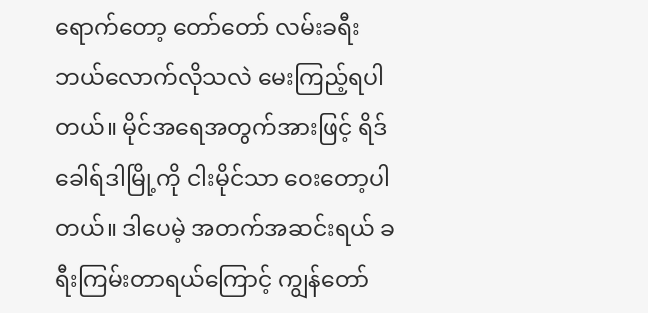ရောက်တော့ တော်တော် လမ်းခရီးဘယ်လောက်လိုသလဲ မေးကြည့်ရပါတယ်။ မိုင်အရေအတွက်အားဖြင့် ရိဒ်ခေါရ်ဒါမြို့ကို ငါးမိုင်သာ ဝေးတော့ပါတယ်။ ဒါပေမဲ့ အတက်အဆင်းရယ် ခရီးကြမ်းတာရယ်ကြောင့် ကျွန်တော်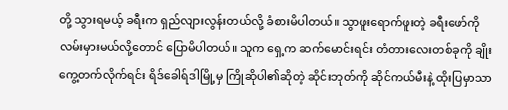တို့ သွားရမယ့် ခရီးက ရှည်လျားလွန်းတယ်လို့ ခံစားမိပါတယ်။ သွာဖူးရောက်ဖူးတဲ့ ခရီးဖော်ကို လမ်းမှားမယ်လို့တောင် ပြောမိပါတယ်။ သူက ရှေ့က ဆက်မောင်းရင်း တံတားလေးတစ်ခုကို ချိုးကွေ့တက်လိုက်ရင်း ရိဒ်ခေါရ်ဒါမြို့မှ ကြိုဆိုပါ၏ဆိုတဲ့ ဆိုင်းဘုတ်ကို ဆိုင်ကယ်မီးနဲ့ ထိုးပြမှာသာ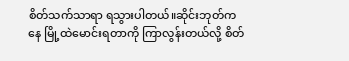စိတ်သက်သာရာ ရသွားပါတယ်။ဆိုင်းဘုတ်ကနေ မြို့ထဲမောင်းရတာကို ကြာလွန်းတယ်လို့ စိတ်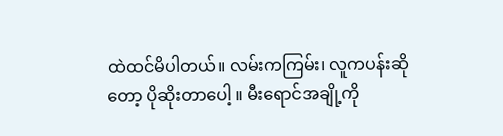ထဲထင်မိပါတယ်။ လမ်းကကြမ်း၊ လူကပန်းဆိုတော့ ပိုဆိုးတာပေါ့ ။ မီးရောင်အချို့ကို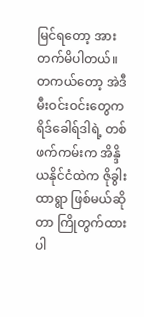မြင်ရတော့ အားတက်မိပါတယ်။ တကယ်တော့ အဲဒီမီးဝင်းဝင်းတွေက ရိဒ်ခေါရ်ဒါရဲ့ တစ်ဖက်ကမ်းက အိန္ဒိယနိုင်ငံထဲက ဇိုခွါးထာရွာ ဖြစ်မယ်ဆိုတာ ကြိုတွက်ထားပါ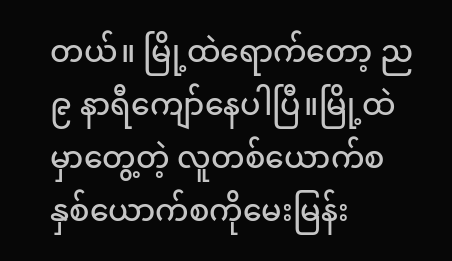တယ်။ မြို့ထဲရောက်တော့ ည ၉ နာရီကျော်နေပါပြီ။မြို့ထဲမှာတွေ့တဲ့ လူတစ်ယောက်စ နှစ်ယောက်စကိုမေးမြန်း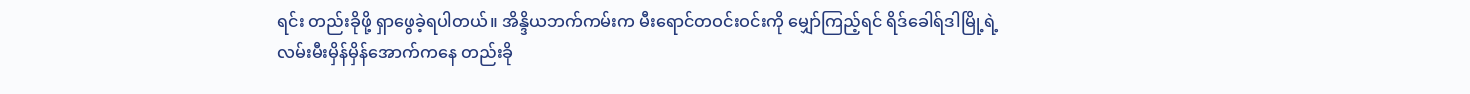ရင်း တည်းခိုဖို့ ရှာဖွေခဲ့ရပါတယ်။ အိန္ဒိယဘက်ကမ်းက မီးရောင်တဝင်းဝင်းကို မျှော်ကြည့်ရင် ရိဒ်ခေါရ်ဒါမြို့ရဲ့ လမ်းမီးမှိန်မှိန်အောက်ကနေ တည်းခို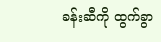ခန်းဆီကို ထွက်ခွာ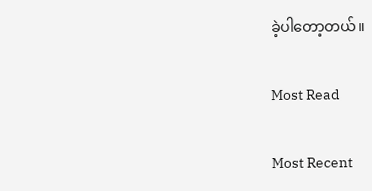ခဲ့ပါတော့တယ်။

Most Read

Most Recent